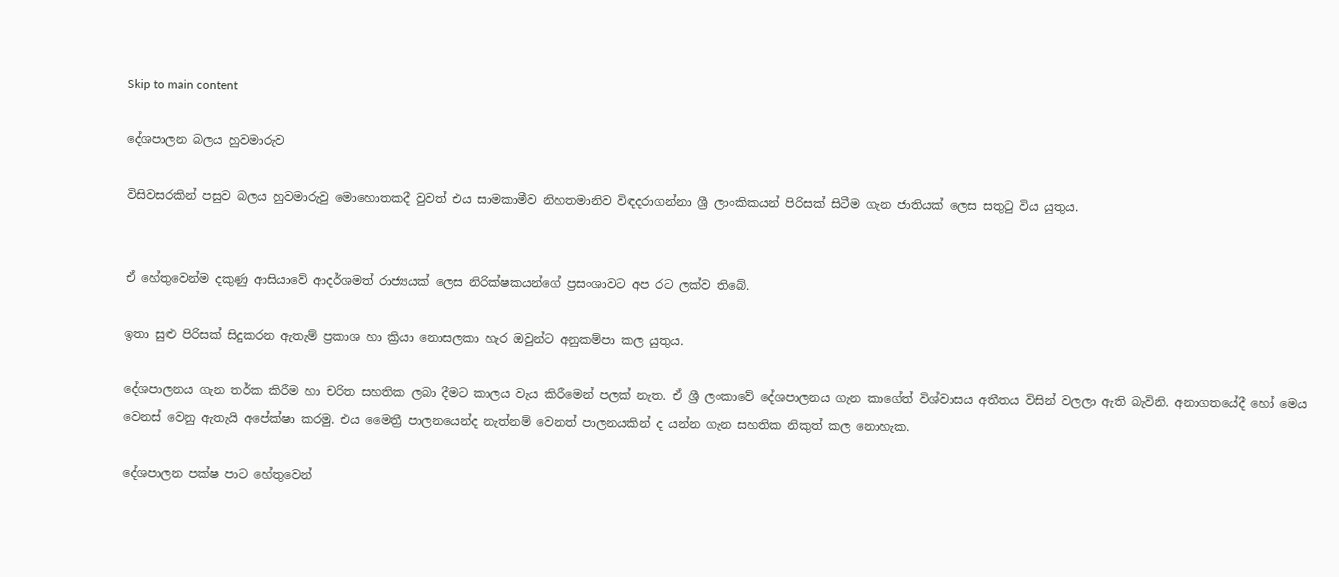Skip to main content

දේශපාලන බලය හුවමාරුව

විසිවසරකින් පසුව බලය හුවමාරුවු මොහොතකදී වුවත් එය සාමකාමීව නිහතමානිව විඳදරාගන්නා ශ්‍රී ලාංකිකයන් පිරිසක් සිටීම ගැන ජාතියක් ලෙස සතුටු විය යුතුය.


ඒ හේතුවෙන්ම දකුණු ආසියාවේ ආදර්ශමත් රාජ්‍යයක් ලෙස නිරික්ෂකයන්ගේ ප්‍රසංශාවට අප රට ලක්ව තිබේ.

ඉතා සුළු පිරිසක් සිදුකරන ඇතැම් ප්‍රකාශ හා ක්‍රියා නොසලකා හැර ඔවුන්ට අනුකම්පා කල යුතුය.

දේශපාලනය ගැන තර්ක කිරීම හා චරිත සහතික ලබා දීමට කාලය වැය කිරීමෙන් පලක් නැත. ඒ ‍ශ්‍රී ලංකාවේ දේශපාලනය ගැන කාගේත් විශ්වාසය අතීතය විසින් වලලා ඇති බැවිනි. අනාගත‍යේදී හෝ මෙය වෙනස් වෙනු ඇතැයි ‍අපේක්ෂා කරමු. එය මෛත්‍රී පාලනයෙන්ද නැත්නම් වෙනත් පාලනයකින් ද යන්න ගැන සහතික නිකුත් කල නොහැක.

දේශපාලන පක්ෂ පාට හේතුවෙන්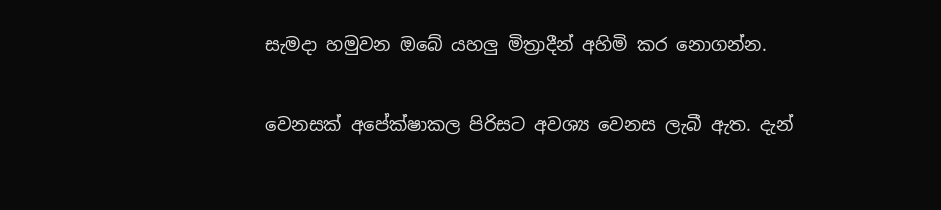සැමදා හමුවන ඔබේ යහලු මිත්‍රාදීන් අහිමි කර නොගන්න.

වෙනසක් අපේක්ෂාකල පිරිසට අවශ්‍ය වෙනස ලැබී ඇත. දැන්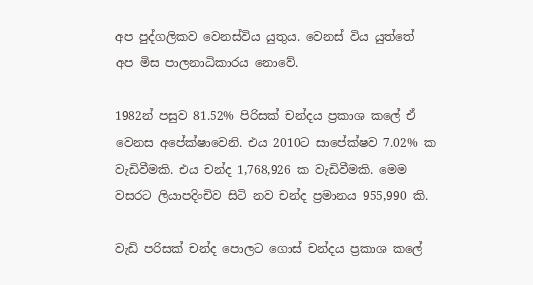අප පුද්ගලිකව වෙනස්විය යුතුය. වෙනස් විය යුත්තේ අප මිස පාලනාධිකාරය නොවේ.

1982න් පසුව 81.52% පිරිසක් චන්දය ප්‍රකාශ කලේ ‍ඒ වෙනස අපේක්ෂාවෙනි. එය 2010ට සාපේක්ෂව 7.02% ක වැඩිවීමකි. එය චන්ද 1,768,926 ක වැඩිවීමකි. මෙම වසරට ලියාපදිංචිව සිටි නව චන්ද ප්‍රමානය 955,990 කි.

වැඩි පරිසක් චන්ද පොල‍ට ගොස් චන්දය ප්‍රකාශ කලේ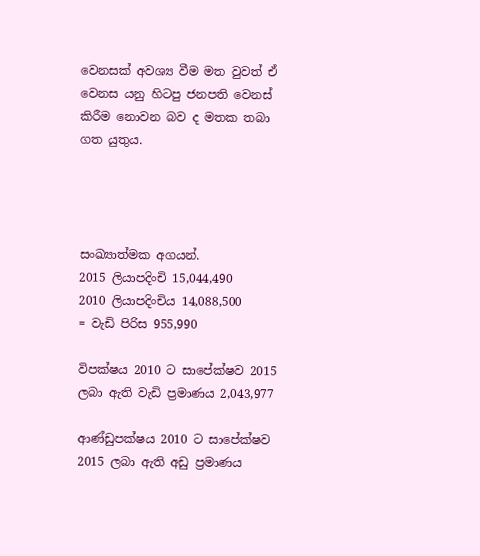වෙනසක් අවශ්‍ය වීම මත වුවත් ඒ වෙනස යනු හිටපු ජනපති වෙනස් කිරීම නොවන බව ද මතක තබා ගත යුතුය.




සංඛ්‍යාත්මක අගයන්.
2015 ලියාපදිංචි 15,044,490
2010 ලියාපදිංචිය 14,088,500
= වැඩි පිරිස 955,990

විපක්ෂය 2010 ට සාපේක්ෂව 2015 ලබා ඇති වැඩි ප්‍රමාණය 2,043,977

ආණ්ඩුපක්ෂය 2010 ට සාපේක්ෂව 2015 ලබා ඇති අඩු ප්‍රමාණය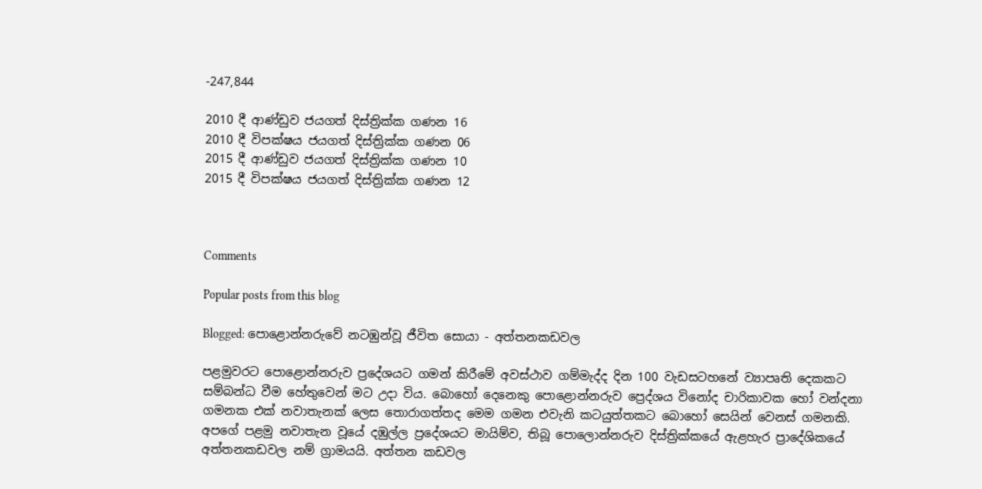-247,844

2010 දී ආණ්ඩුව ජයගත් දිස්ත්‍රික්ක ගණන 16
2010 දී විපක්ෂය ජයගත් දිස්ත්‍රික්ක ගණන 06
2015 දී ආණ්ඩුව ජයගත් දිස්ත්‍රික්ක ගණන 10
2015 දී විපක්ෂය ජයගත් දිස්ත්‍රික්ක ගණන 12



Comments

Popular posts from this blog

Blogged: පොළොන්නරුවේ නටඹුන්වූ ජීවිත සොයා - අත්තනකඩවල

පළමුවරට පොළොන්නරුව ප්‍රදේශයට ගමන් කිරීමේ අවස්ථාව ගම්මැද්ද දින 100 වැඩසටහනේ ව්‍යාපෘති දෙකකට සම්බන්ධ වීම හේතුවෙන් මට උදා විය. බොහෝ දෙනෙකු පොළොන්නරුව ප්‍රෙද්ශය විනෝද චාරිකාවක හෝ වන්දනා ගමනක එක් නවාතැනක් ලෙස තොරාගත්තද මෙම ගමන එවැනි කටයුත්තකට බොහෝ සෙයින් වෙනස් ගමනකි. අපගේ පළමු නවාතැන වූයේ දඹුල්ල ප්‍රදේශයට මායිම්ව, තිබූ පොලොන්නරුව දිස්ත්‍රික්කයේ ඇළහැර ප්‍රාදේශිකයේ  අත්තනකඩවල නම් ග්‍රාමයයි. අත්තන කඩවල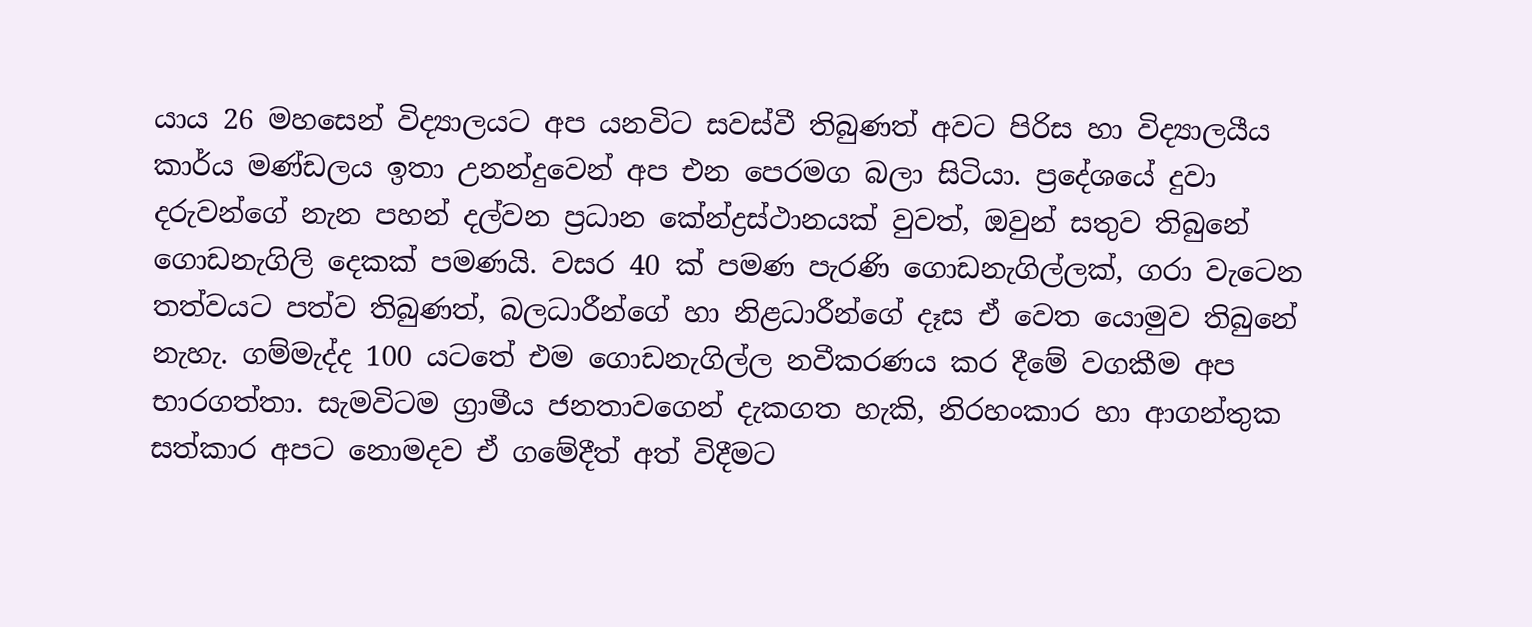යාය 26 මහසෙන් විද්‍යාලයට අප යනවිට සවස්වී තිබුණත් අවට පිරිස හා විද්‍යාලයීය කාර්ය මණ්ඩලය ඉතා උනන්දුවෙන් අප එන පෙරමග බලා සිටියා. ප්‍රදේශයේ දුවා දරුවන්ගේ නැන පහන් දල්වන ප්‍රධාන කේන්ද්‍රස්ථානයක් වුවත්, ඔවුන් සතුව තිබුනේ ගොඩනැගිලි දෙකක් පමණයි. වසර 40 ක් පමණ පැරණි ගොඩනැගිල්ලක්, ගරා වැටෙන තත්වයට පත්ව තිබුණත්, බලධාරීන්ගේ හා නිළධාරීන්ගේ දෑස ඒ වෙත යොමුව තිබුනේ නැහැ. ගම්මැද්ද 100 යටතේ එම ගොඩනැගිල්ල නවීකරණය කර දීමේ වගකීම අප භාරගත්තා. සැමවිටම ග්‍රාමීය ජනතාවගෙන් දැකගත හැකි, නිරහංකාර හා ආගන්තුක සත්කාර අපට නොමදව ඒ ගමේදීත් අත් විදීමට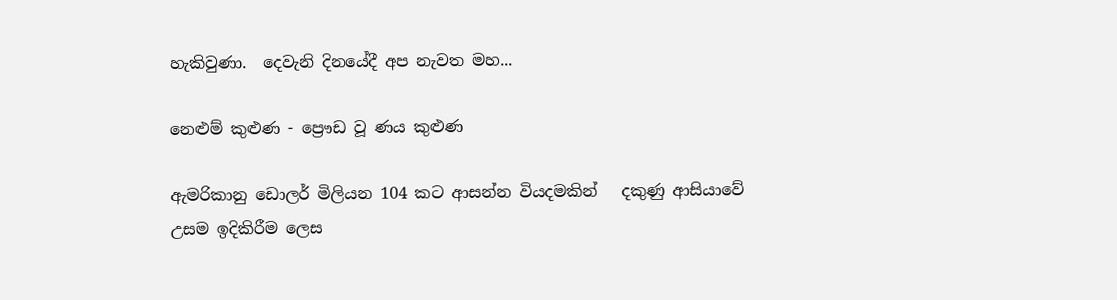හැකිවුණා.  දෙවැනි දිනයේදී අප නැවත මහ...

නෙළුම් කුළුණ - ප්‍රෞඩ වූ ණය කුළුණ

ඇමරිකානු ඩොලර් මිලියන 104 කට ආසන්න වියදමකින්   දකුණු ආසියාවේ උසම ඉදිකිරීම ලෙස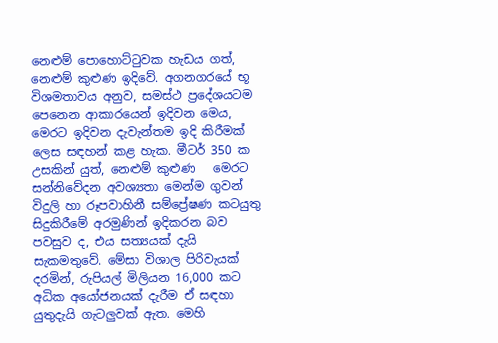නෙළුම් පොහොට්ටුවක හැඩය ගත්, නෙළුම් කුළුණ ඉදිවේ. අගනගරයේ භූ විශමතාවය අනුව, සමස්ථ ප්‍රදේශයටම පෙනෙන ආකාරයෙන් ඉදිවන මෙය, මෙරට ඉදිවන දැවැන්තම ඉදි කිරීමක් ලෙස සඳහන් කළ හැක. මීටර් 350 ක උසකින් යුත්, නෙළුම් කුළුණ   මෙරට සන්නිවේදන අවශ්‍යතා මෙන්ම ගුවන් විදුලි හා රූපවාහිනී සම්ප්‍රේෂණ කටයුතු සිදුකිරීමේ අරමුණින් ඉදිකරන බව පවසුව ද, එය සත්‍යයක් දැයි සැකමතුවේ. මේසා විශාල පිරිවැයක් දරමින්, රුපියල් මිලියන 16,000 කට අධික අයෝජනයක් දැරීම ඒ සඳහා යුතුදැයි ගැටලුවක් ඇත. මෙහි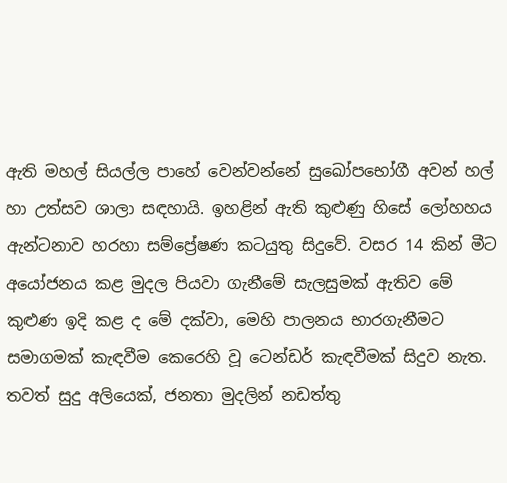ඇති මහල් සියල්ල පාහේ වෙන්වන්නේ සුඛෝපභෝගී අවන් හල් හා උත්සව ශාලා සඳහායි. ඉහළින් ඇති කුළුණු හිසේ ලෝහහය ඇන්ටනාව හරහා සම්ප්‍රේෂණ කටයුතු සිදුවේ. වසර 14 කින් මීට අයෝජනය කළ මුදල පියවා ගැනීමේ සැලසුමක් ඇතිව මේ කුළුණ ඉදි කළ ද මේ දක්වා, මෙහි පාලනය භාරගැනීමට සමාගමක් කැඳවීම කෙරෙහි වූ ටෙන්ඩර් කැඳවීමක් සිදුව නැත. තවත් සුදු අලියෙක්, ජනතා මුදලින් නඩත්තු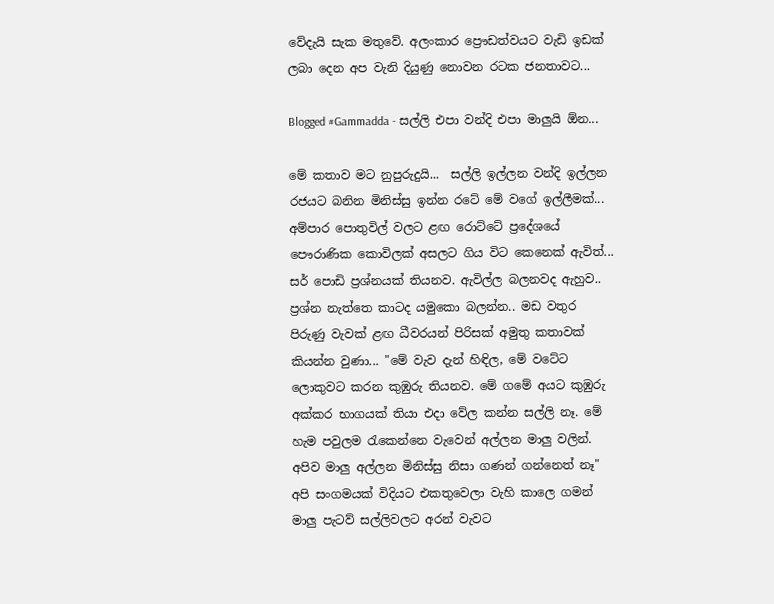වේදැයි සැක මතුවේ. අලංකාර ප්‍රෞඩත්වයට වැඩි ඉඩක් ලබා දෙන අප වැනි දියුණු නොවන රටක ජනතාවට...

Blogged #Gammadda - සල්ලි එපා වන්දි එපා මාලුයි ඕන...

මේ කතාව මට නුපුරුදුයි...  සල්ලි ඉල්ලන වන්දි ඉල්ලන රජයට බනින මිනිස්සු ඉන්න රටේ මේ වගේ ඉල්ලීමක්... අම්පාර පොතුවිල් වලට ළඟ රොට්ටේ ප්‍රදේශයේ පෞරාණික කොවිලක් අසලට ගිය විට කෙනෙක් ඇවිත්...  සර් පොඩි ප්‍රශ්නයක් තියනව. ඇවිල්ල බලනවද ඇහුව..  ප්‍රශ්න නැත්තෙ කාටද යමුකො බලන්න.. මඩ වතුර පිරුණු වැවක් ළඟ ධීවරයන් පිරිසක් අමුතු කතාවක් කියන්න වුණා... "මේ වැව දැන් හිඳිල, මේ වටේට ලොකුවට කරන කුඹුරු තියනව. මේ ගමේ අයට කුඹුරු අක්කර භාගයක් තියා එදා වේල කන්න සල්ලි නෑ. මේ හැම පවුලම රැකෙන්නෙ වැවෙන් අල්ලන මාලු වලින්. අපිව මාලු අල්ලන මිනිස්සු නිසා ගණන් ගන්නෙත් නෑ" අපි සංගමයක් විදියට එකතුවෙලා වැහි කාලෙ ගමන් මාලු පැටව් සල්ලිවලට අරන් වැවට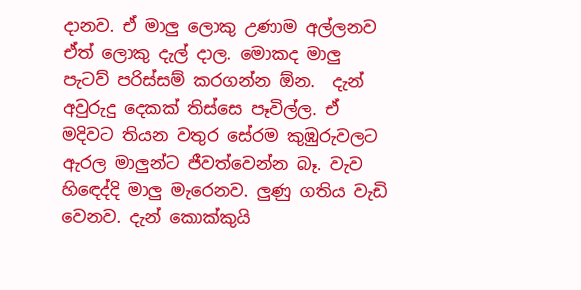දානව. ඒ මාලු ලොකු උණාම අල්ලනව ඒත් ලොකු දැල් දාල. මොකද මාලු පැටව් පරිස්සම් කරගන්න ඕන.  දැන් අවුරුදු දෙකක් තිස්සෙ පෑවිල්ල. ඒ මදිවට තියන වතුර සේරම කුඹුරුවලට ඇරල මාලුන්ට ජීවත්වෙන්න බෑ. වැව හිඳෙද්දි මාලු මැරෙනව. ලුණු ගතිය වැඩි වෙනව. දැන් කොක්කුයි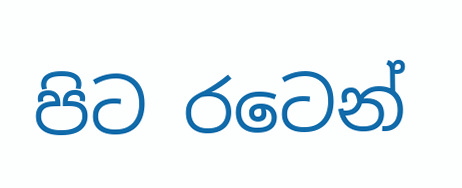පිට රටෙන්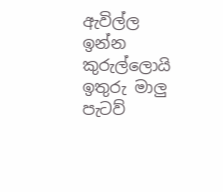ඇවිල්ල ඉන්න කුරුල්ලොයි ඉතුරු මාලු පැටව්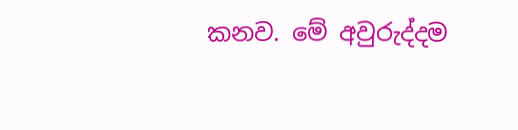කනව. මේ අවුරුද්දම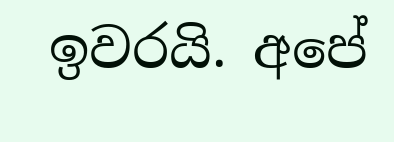ඉවරයි. අපේ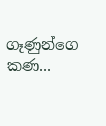ගෑණුන්ගෙ කණ...